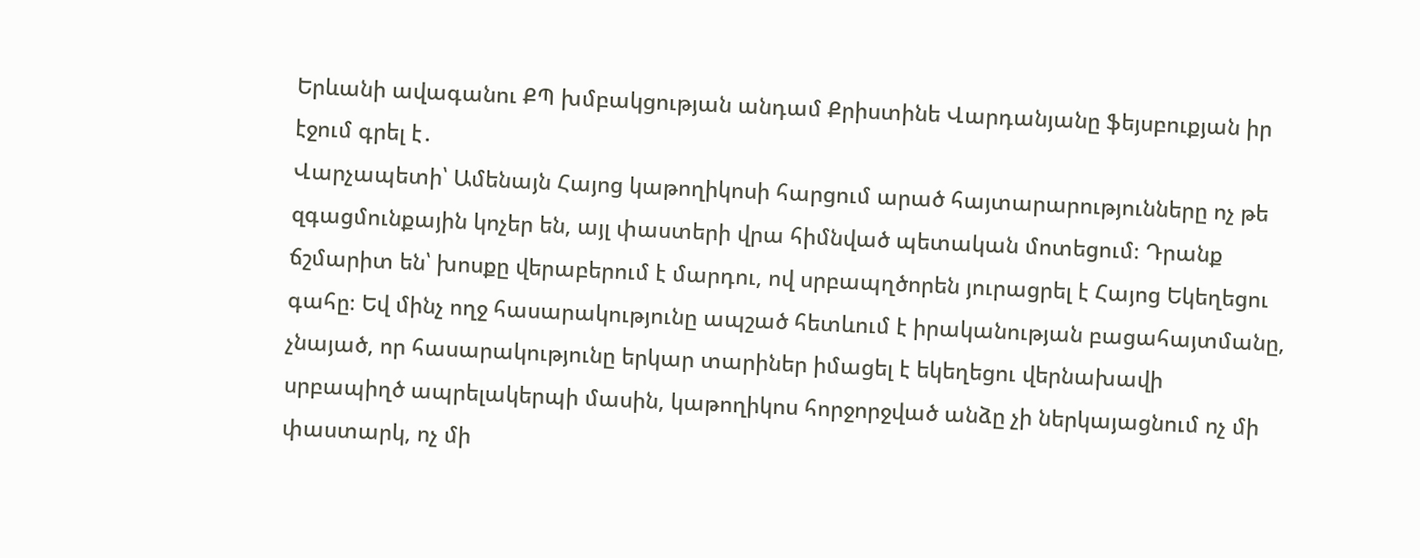Երևանի ավագանու ՔՊ խմբակցության անդամ Քրիստինե Վարդանյանը ֆեյսբուքյան իր էջում գրել է․
Վարչապետի՝ Ամենայն Հայոց կաթողիկոսի հարցում արած հայտարարությունները ոչ թե զգացմունքային կոչեր են, այլ փաստերի վրա հիմնված պետական մոտեցում։ Դրանք ճշմարիտ են՝ խոսքը վերաբերում է մարդու, ով սրբապղծորեն յուրացրել է Հայոց Եկեղեցու գահը։ Եվ մինչ ողջ հասարակությունը ապշած հետևում է իրականության բացահայտմանը, չնայած, որ հասարակությունը երկար տարիներ իմացել է եկեղեցու վերնախավի սրբապիղծ ապրելակերպի մասին, կաթողիկոս հորջորջված անձը չի ներկայացնում ոչ մի փաստարկ, ոչ մի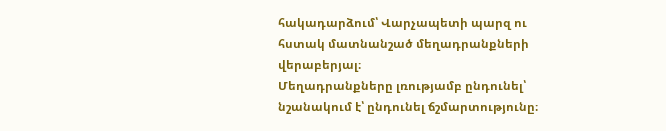հակադարձում՝ Վարչապետի պարզ ու հստակ մատնանշած մեղադրանքների վերաբերյալ։
Մեղադրանքները լռությամբ ընդունել՝ նշանակում է՝ ընդունել ճշմարտությունը։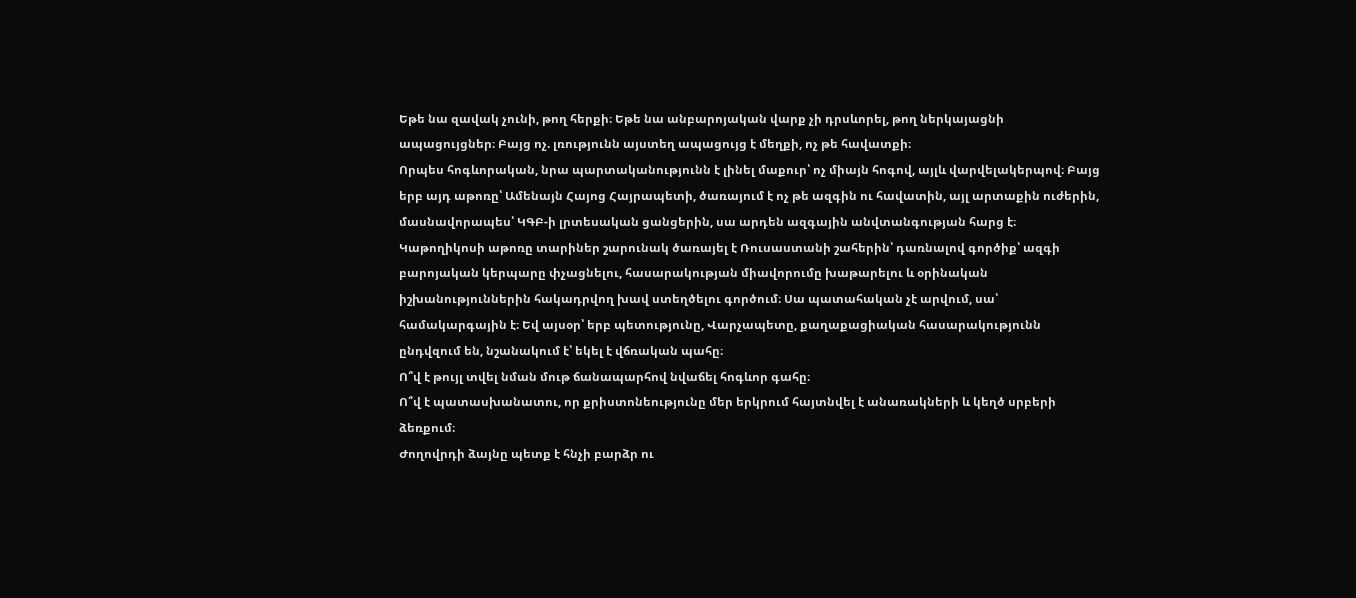Եթե նա զավակ չունի, թող հերքի։ Եթե նա անբարոյական վարք չի դրսևորել, թող ներկայացնի ապացույցներ։ Բայց ոչ. լռությունն այստեղ ապացույց է մեղքի, ոչ թե հավատքի։
Որպես հոգևորական, նրա պարտականությունն է լինել մաքուր՝ ոչ միայն հոգով, այլև վարվելակերպով։ Բայց երբ այդ աթոռը՝ Ամենայն Հայոց Հայրապետի, ծառայում է ոչ թե ազգին ու հավատին, այլ արտաքին ուժերին, մասնավորապես՝ ԿԳԲ-ի լրտեսական ցանցերին, սա արդեն ազգային անվտանգության հարց է։
Կաթողիկոսի աթոռը տարիներ շարունակ ծառայել է Ռուսաստանի շահերին՝ դառնալով գործիք՝ ազգի բարոյական կերպարը փչացնելու, հասարակության միավորումը խաթարելու և օրինական իշխանություններին հակադրվող խավ ստեղծելու գործում։ Սա պատահական չէ արվում, սա՝ համակարգային է։ Եվ այսօր՝ երբ պետությունը, Վարչապետը, քաղաքացիական հասարակությունն ընդվզում են, նշանակում է՝ եկել է վճռական պահը։
Ո՞վ է թույլ տվել նման մութ ճանապարհով նվաճել հոգևոր գահը։
Ո՞վ է պատասխանատու, որ քրիստոնեությունը մեր երկրում հայտնվել է անառակների և կեղծ սրբերի ձեռքում։
Ժողովրդի ձայնը պետք է հնչի բարձր ու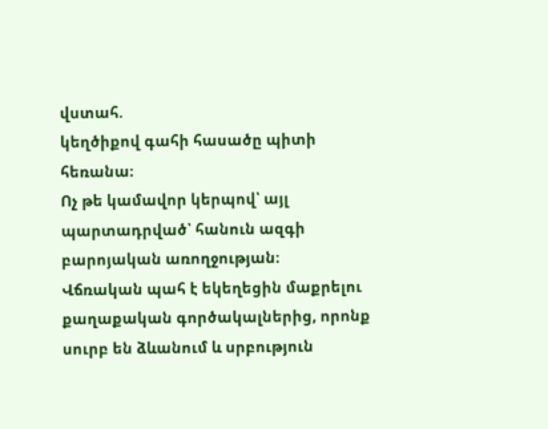վստահ.
կեղծիքով գահի հասածը պիտի հեռանա։
Ոչ թե կամավոր կերպով՝ այլ պարտադրված՝ հանուն ազգի բարոյական առողջության։
Վճռական պահ է եկեղեցին մաքրելու քաղաքական գործակալներից, որոնք սուրբ են ձևանում և սրբություն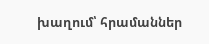խաղում՝ հրամաններ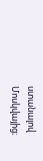ստանալով Մոսկվայից։